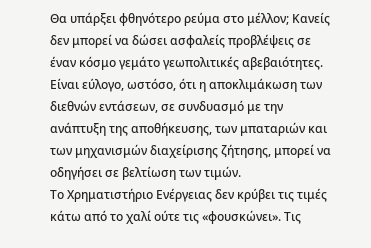Θα υπάρξει φθηνότερο ρεύμα στο μέλλον; Κανείς δεν μπορεί να δώσει ασφαλείς προβλέψεις σε έναν κόσμο γεμάτο γεωπολιτικές αβεβαιότητες. Είναι εύλογο, ωστόσο, ότι η αποκλιμάκωση των διεθνών εντάσεων, σε συνδυασμό με την ανάπτυξη της αποθήκευσης, των μπαταριών και των μηχανισμών διαχείρισης ζήτησης, μπορεί να οδηγήσει σε βελτίωση των τιμών.
Το Χρηματιστήριο Ενέργειας δεν κρύβει τις τιμές κάτω από το χαλί ούτε τις «φουσκώνει». Τις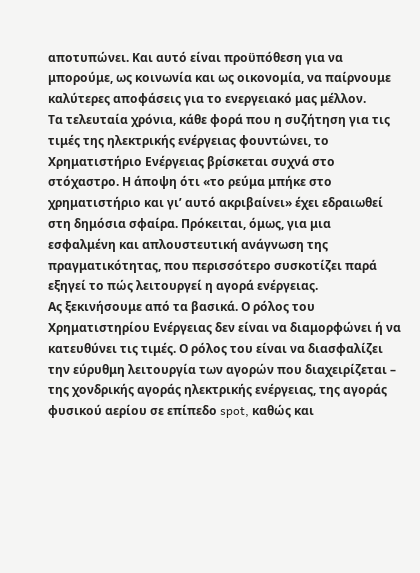αποτυπώνει. Και αυτό είναι προϋπόθεση για να μπορούμε, ως κοινωνία και ως οικονομία, να παίρνουμε καλύτερες αποφάσεις για το ενεργειακό μας μέλλον.
Τα τελευταία χρόνια, κάθε φορά που η συζήτηση για τις τιμές της ηλεκτρικής ενέργειας φουντώνει, το Χρηματιστήριο Ενέργειας βρίσκεται συχνά στο στόχαστρο. Η άποψη ότι «το ρεύμα μπήκε στο χρηματιστήριο και γι’ αυτό ακριβαίνει» έχει εδραιωθεί στη δημόσια σφαίρα. Πρόκειται, όμως, για μια εσφαλμένη και απλουστευτική ανάγνωση της πραγματικότητας, που περισσότερο συσκοτίζει παρά εξηγεί το πώς λειτουργεί η αγορά ενέργειας.
Ας ξεκινήσουμε από τα βασικά. Ο ρόλος του Χρηματιστηρίου Ενέργειας δεν είναι να διαμορφώνει ή να κατευθύνει τις τιμές. Ο ρόλος του είναι να διασφαλίζει την εύρυθμη λειτουργία των αγορών που διαχειρίζεται – της χονδρικής αγοράς ηλεκτρικής ενέργειας, της αγοράς φυσικού αερίου σε επίπεδο spot, καθώς και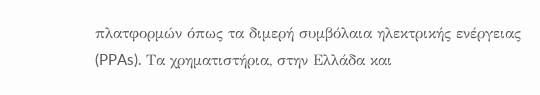πλατφορμών όπως τα διμερή συμβόλαια ηλεκτρικής ενέργειας (PPAs). Τα χρηματιστήρια, στην Ελλάδα και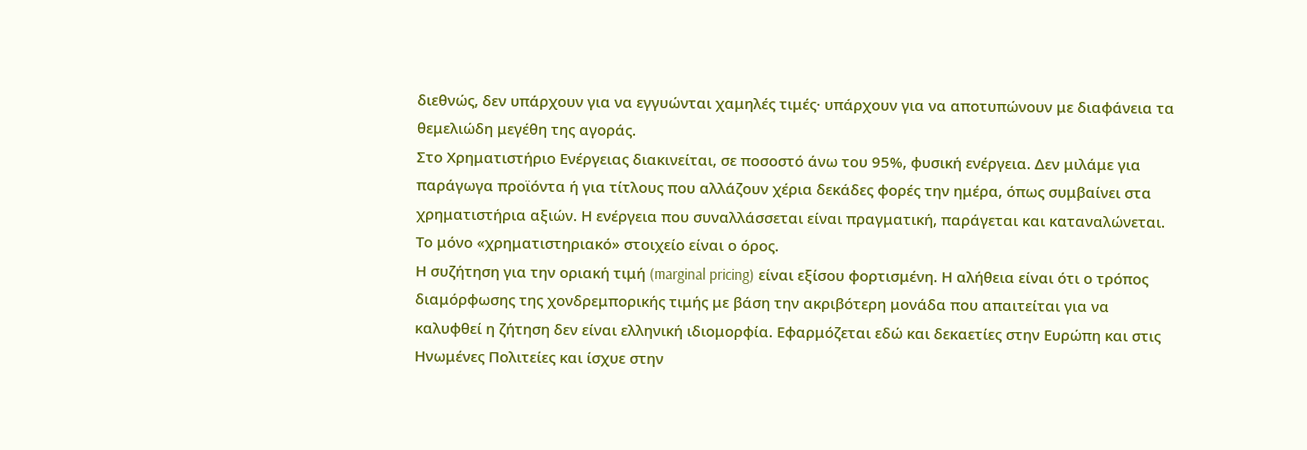διεθνώς, δεν υπάρχουν για να εγγυώνται χαμηλές τιμές· υπάρχουν για να αποτυπώνουν με διαφάνεια τα θεμελιώδη μεγέθη της αγοράς.
Στο Χρηματιστήριο Ενέργειας διακινείται, σε ποσοστό άνω του 95%, φυσική ενέργεια. Δεν μιλάμε για παράγωγα προϊόντα ή για τίτλους που αλλάζουν χέρια δεκάδες φορές την ημέρα, όπως συμβαίνει στα χρηματιστήρια αξιών. Η ενέργεια που συναλλάσσεται είναι πραγματική, παράγεται και καταναλώνεται. Το μόνο «χρηματιστηριακό» στοιχείο είναι ο όρος.
Η συζήτηση για την οριακή τιμή (marginal pricing) είναι εξίσου φορτισμένη. Η αλήθεια είναι ότι ο τρόπος διαμόρφωσης της χονδρεμπορικής τιμής με βάση την ακριβότερη μονάδα που απαιτείται για να καλυφθεί η ζήτηση δεν είναι ελληνική ιδιομορφία. Εφαρμόζεται εδώ και δεκαετίες στην Ευρώπη και στις Ηνωμένες Πολιτείες και ίσχυε στην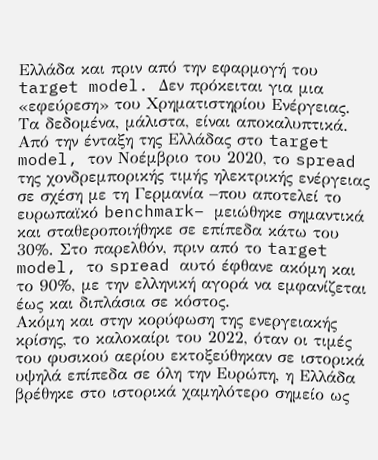Ελλάδα και πριν από την εφαρμογή του target model. Δεν πρόκειται για μια «εφεύρεση» του Χρηματιστηρίου Ενέργειας.
Τα δεδομένα, μάλιστα, είναι αποκαλυπτικά. Από την ένταξη της Ελλάδας στο target model, τον Νοέμβριο του 2020, το spread της χονδρεμπορικής τιμής ηλεκτρικής ενέργειας σε σχέση με τη Γερμανία –που αποτελεί το ευρωπαϊκό benchmark– μειώθηκε σημαντικά και σταθεροποιήθηκε σε επίπεδα κάτω του 30%. Στο παρελθόν, πριν από το target model, το spread αυτό έφθανε ακόμη και το 90%, με την ελληνική αγορά να εμφανίζεται έως και διπλάσια σε κόστος.
Ακόμη και στην κορύφωση της ενεργειακής κρίσης, το καλοκαίρι του 2022, όταν οι τιμές του φυσικού αερίου εκτοξεύθηκαν σε ιστορικά υψηλά επίπεδα σε όλη την Ευρώπη, η Ελλάδα βρέθηκε στο ιστορικά χαμηλότερο σημείο ως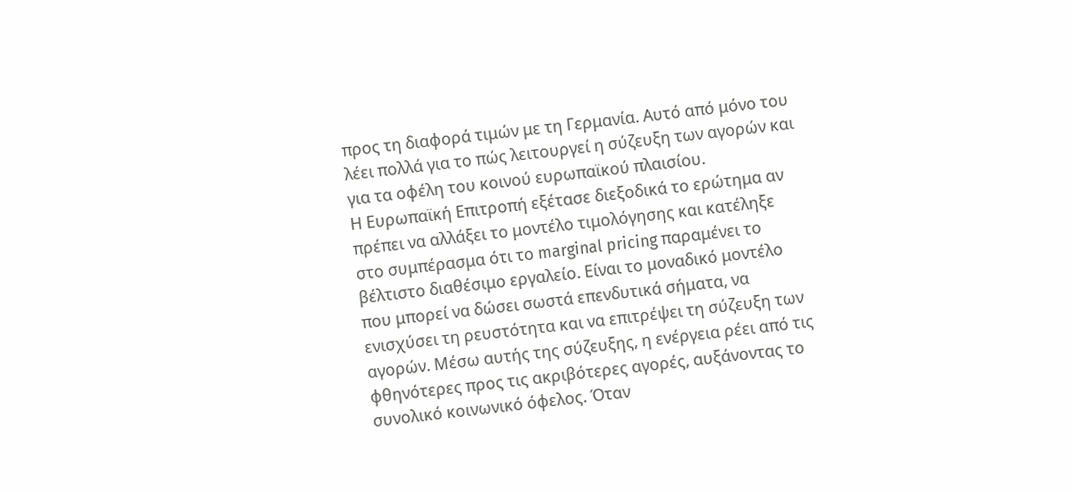προς τη διαφορά τιμών με τη Γερμανία. Αυτό από μόνο του λέει πολλά για το πώς λειτουργεί η σύζευξη των αγορών και για τα οφέλη του κοινού ευρωπαϊκού πλαισίου.
Η Ευρωπαϊκή Επιτροπή εξέτασε διεξοδικά το ερώτημα αν πρέπει να αλλάξει το μοντέλο τιμολόγησης και κατέληξε στο συμπέρασμα ότι το marginal pricing παραμένει το βέλτιστο διαθέσιμο εργαλείο. Είναι το μοναδικό μοντέλο που μπορεί να δώσει σωστά επενδυτικά σήματα, να ενισχύσει τη ρευστότητα και να επιτρέψει τη σύζευξη των αγορών. Μέσω αυτής της σύζευξης, η ενέργεια ρέει από τις φθηνότερες προς τις ακριβότερες αγορές, αυξάνοντας το συνολικό κοινωνικό όφελος. Όταν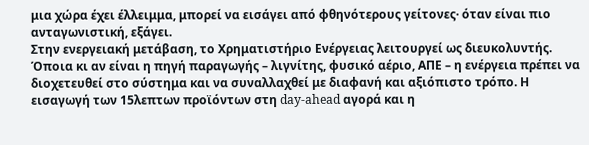μια χώρα έχει έλλειμμα, μπορεί να εισάγει από φθηνότερους γείτονες· όταν είναι πιο ανταγωνιστική, εξάγει.
Στην ενεργειακή μετάβαση, το Χρηματιστήριο Ενέργειας λειτουργεί ως διευκολυντής. Όποια κι αν είναι η πηγή παραγωγής – λιγνίτης, φυσικό αέριο, ΑΠΕ – η ενέργεια πρέπει να διοχετευθεί στο σύστημα και να συναλλαχθεί με διαφανή και αξιόπιστο τρόπο. Η εισαγωγή των 15λεπτων προϊόντων στη day-ahead αγορά και η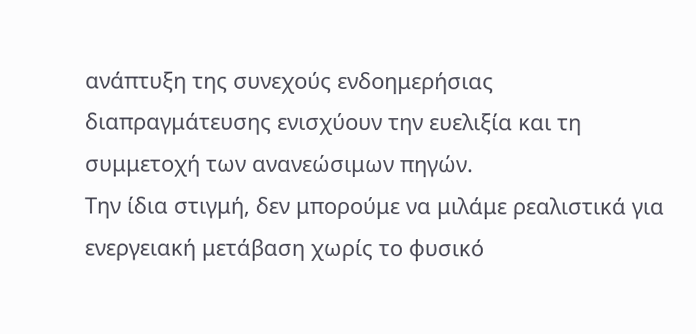ανάπτυξη της συνεχούς ενδοημερήσιας διαπραγμάτευσης ενισχύουν την ευελιξία και τη συμμετοχή των ανανεώσιμων πηγών.
Την ίδια στιγμή, δεν μπορούμε να μιλάμε ρεαλιστικά για ενεργειακή μετάβαση χωρίς το φυσικό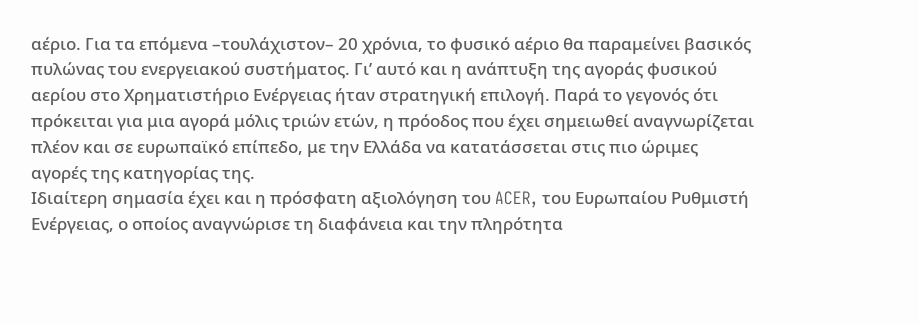αέριο. Για τα επόμενα –τουλάχιστον– 20 χρόνια, το φυσικό αέριο θα παραμείνει βασικός πυλώνας του ενεργειακού συστήματος. Γι’ αυτό και η ανάπτυξη της αγοράς φυσικού αερίου στο Χρηματιστήριο Ενέργειας ήταν στρατηγική επιλογή. Παρά το γεγονός ότι πρόκειται για μια αγορά μόλις τριών ετών, η πρόοδος που έχει σημειωθεί αναγνωρίζεται πλέον και σε ευρωπαϊκό επίπεδο, με την Ελλάδα να κατατάσσεται στις πιο ώριμες αγορές της κατηγορίας της.
Ιδιαίτερη σημασία έχει και η πρόσφατη αξιολόγηση του ACER, του Ευρωπαίου Ρυθμιστή Ενέργειας, ο οποίος αναγνώρισε τη διαφάνεια και την πληρότητα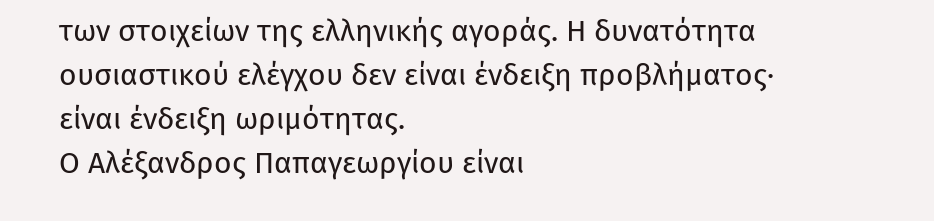των στοιχείων της ελληνικής αγοράς. Η δυνατότητα ουσιαστικού ελέγχου δεν είναι ένδειξη προβλήματος· είναι ένδειξη ωριμότητας.
Ο Αλέξανδρος Παπαγεωργίου είναι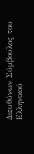Διευθύνων Σύμβουλος του Ελληνικού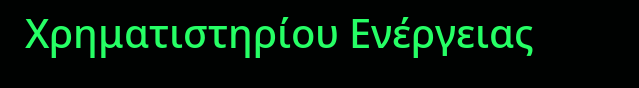Χρηματιστηρίου Ενέργειας